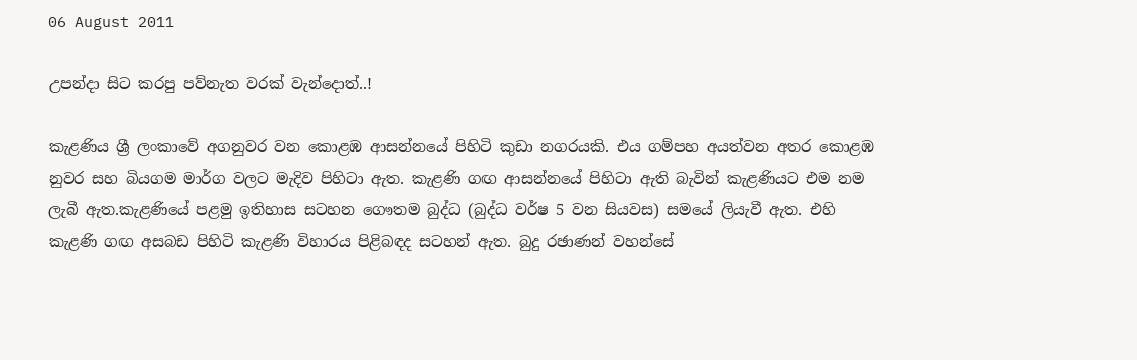06 August 2011

උපන්දා සිට කරපු පව්නැත වරක් වැන්දොත්..!

කැළණිය ශ්‍රී ලංකාවේ අගනුවර වන කොළඹ ආසන්නයේ පිහිටි කුඩා නගරයකි. එය ගම්පහ අයත්වන අතර කොළඹ නුවර සහ බියගම මාර්ග වලට මැදිව පිහිටා ඇත. කැළණි ගඟ ආසන්නයේ පිහිටා ඇති බැවින් කැළණියට එම නම ලැබී ඇත.කැළණියේ පළමු ඉතිහාස සටහන ගෞතම බුද්ධ (බුද්ධ වර්ෂ 5 වන සියවස) සමයේ ලියැවී ඇත. එහි කැළණි ගඟ අසබඩ පිහිටි කැළණි විහාරය පිළිබඳද සටහන් ඇත. බුදු රඡාණන් වහන්සේ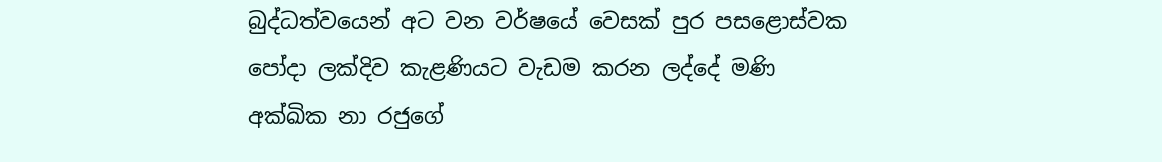බුද්ධත්වයෙන් අට වන වර්ෂයේ වෙසක් පුර පසළොස්වක පෝදා ලක්දිව කැළණියට වැඩම කරන ලද්දේ මණි අක්ඛික නා රජුගේ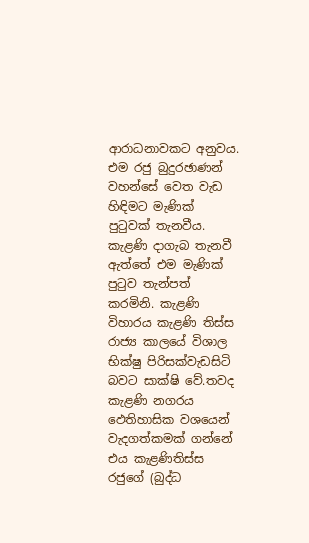ආරාධනාවකට අනුවය. එම රජු බුදුරඡාණන් වහන්සේ වෙත වැඩ හිඳිමට මැණික් පුටුවක් තැනවීය. කැළණි දාගැබ තැනවී ඇත්තේ එම මැණික් පුටුව තැන්පත් කරමිනි. කැළණි විහාරය කැළණි තිස්ස රාජ්‍ය කාලයේ විශාල භික්ෂු පිරිසක්වැඩසිටි බවට සාක්ෂි වේ.තවද කැළණි නගරය ඵෙතිහාසික වශයෙන් වැදගත්කමක් ගන්නේ එය කැළණිතිස්ස රජුගේ (බුද්ධ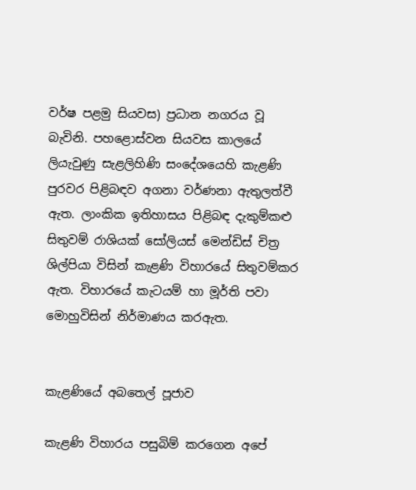වර්ෂ පළමු සියවස) ප්‍රධාන නගරය වූ බැවිනි. පහළොස්වන සියවස කාලයේ ලියැවුණු සැළලිහිණි සංදේශයෙහි කැළණි පුරවර පිළිබඳව අගනා වර්ණනා ඇතුලත්වී ඇත. ලාංකික ඉතිහාසය පිළිබඳ දැකුම්කළු සිතුවම් රාශියක් සෝලියස් මෙන්ඩිස් චිත්‍ර ශිල්පියා විසින් කැළණි විහාරයේ සිතුවම්කර ඇත. විහාරයේ කැටයම් හා මූර්ති පවා මොහුවිසින් නිර්මාණය කරඇත.


කැළණියේ අබතෙල් පූජාව

කැළණි විහාරය පසුබිම් කරගෙන අපේ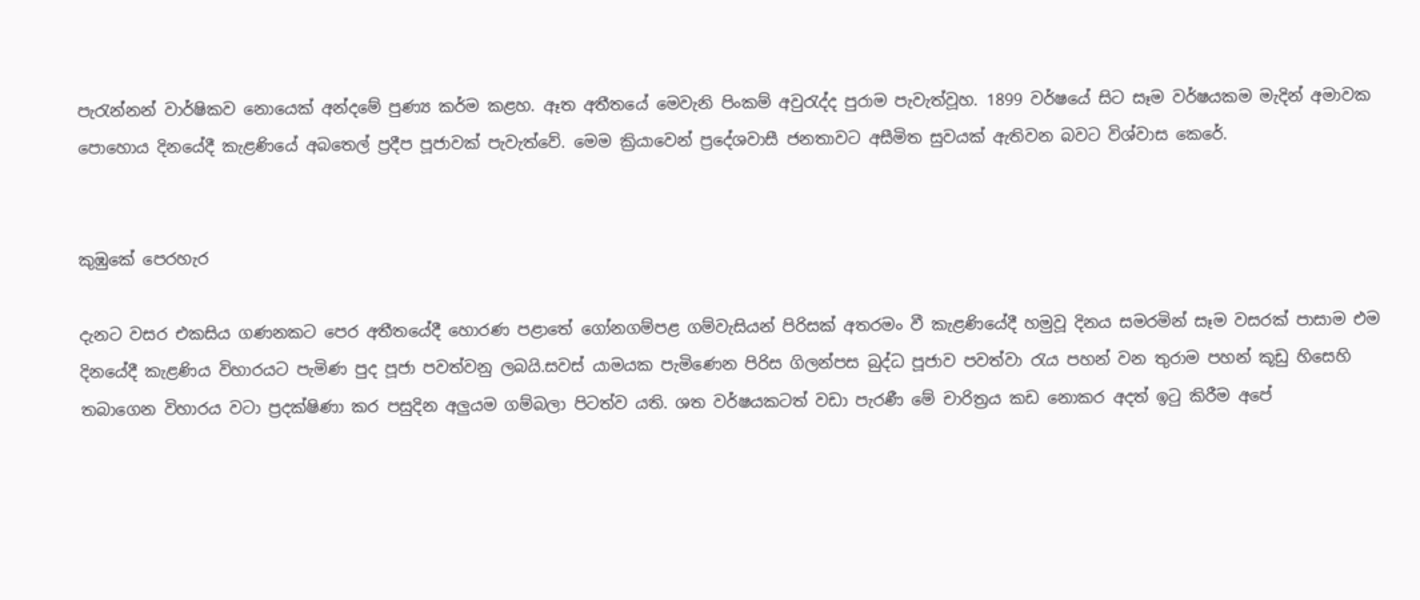පැරැන්නන් වාර්ෂිකව නොයෙක් අන්දමේ පුණ්‍ය කර්ම කළහ. ඈත අතීතයේ මෙවැනි පිංකම් අවුරැද්ද පුරාම පැවැත්වූහ. 1899 වර්ෂයේ සිට සෑම වර්ෂයකම මැදින් අමාවක පොහොය දිනයේදී කැළණියේ අබතෙල් ප්‍රදීප පූජාවක් පැවැත්වේ. මෙම ක්‍රියාවෙන් ප්‍රදේශවාසී ජනතාවට අසීමිත සුවයක් ඇතිවන බවට විශ්වාස කෙරේ.


කුඹුකේ පෙරහැර

දැනට වසර එකසිය ගණනකට පෙර අතීතයේදී හොරණ පළාතේ ගෝනගම්පළ ගම්වැසියන් පිරිසක් අතරමං වී කැළණියේදී හමුවූ දිනය සමරමින් සෑම වසරක් පාසාම එම දිනයේදී කැළණිය විහාරයට පැමිණ පුද පූජා පවත්වනු ලබයි.සවස් යාමයක පැමිණෙන පිරිස ගිලන්පස බුද්ධ පූජාව පවත්වා රැය පහන් වන තුරාම පහන් කූඩු හිසෙහි තබාගෙන විහාරය වටා ප්‍රදක්ෂිණා කර පසුදින අලුයම ගම්බලා පිටත්ව යති. ශත වර්ෂයකටත් වඩා පැරණී මේ චාරිත්‍රය කඩ නොකර අදත් ඉටු කිරීම අපේ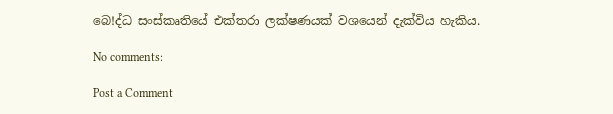බෙ!ද්ධ සංස්කෘතියේ එක්තරා ලක්ෂණයක් වශයෙන් දැක්විය හැකිය.

No comments:

Post a Comment